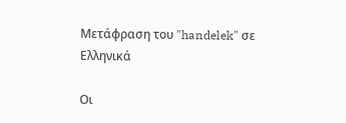Μετάφραση του "handelek" σε Ελληνικά

Οι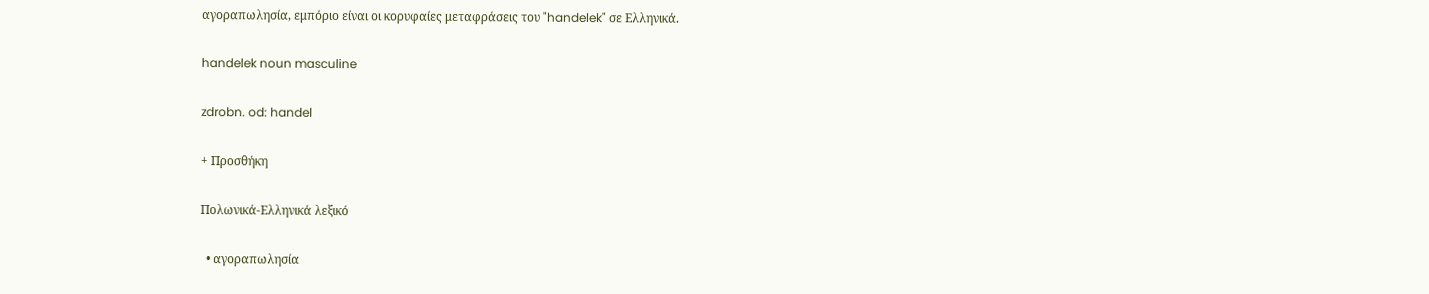αγοραπωλησία, εμπόριο είναι οι κορυφαίες μεταφράσεις του "handelek" σε Ελληνικά.

handelek noun masculine

zdrobn. od: handel

+ Προσθήκη

Πολωνικά-Ελληνικά λεξικό

  • αγοραπωλησία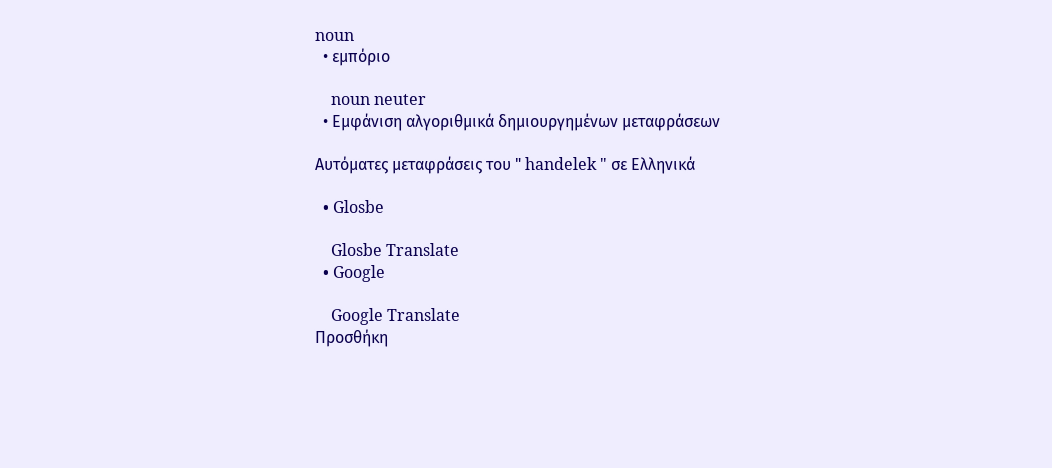noun
  • εμπόριο

    noun neuter
  • Εμφάνιση αλγοριθμικά δημιουργημένων μεταφράσεων

Αυτόματες μεταφράσεις του " handelek " σε Ελληνικά

  • Glosbe

    Glosbe Translate
  • Google

    Google Translate
Προσθήκη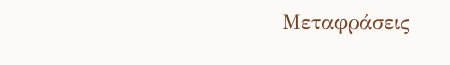Μεταφράσεις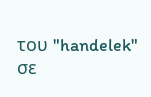του "handelek" σε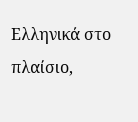Ελληνικά στο πλαίσιο,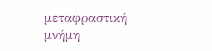μεταφραστική μνήμη